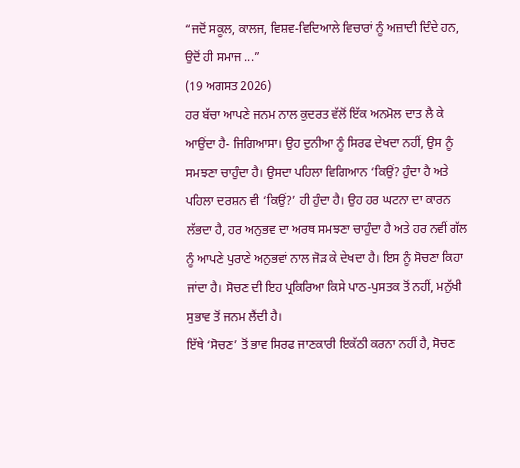“ਜਦੋਂ ਸਕੂਲ, ਕਾਲਜ, ਵਿਸ਼ਵ-ਵਿਦਿਆਲੇ ਵਿਚਾਰਾਂ ਨੂੰ ਅਜ਼ਾਦੀ ਦਿੰਦੇ ਹਨ, ਉਦੋਂ ਹੀ ਸਮਾਜ ...”
(19 ਅਗਸਤ 2026)
ਹਰ ਬੱਚਾ ਆਪਣੇ ਜਨਮ ਨਾਲ ਕੁਦਰਤ ਵੱਲੋਂ ਇੱਕ ਅਨਮੋਲ ਦਾਤ ਲੈ ਕੇ ਆਉਂਦਾ ਹੈ- ਜਿਗਿਆਸਾ। ਉਹ ਦੁਨੀਆ ਨੂੰ ਸਿਰਫ ਦੇਖਦਾ ਨਹੀਂ, ਉਸ ਨੂੰ ਸਮਝਣਾ ਚਾਹੁੰਦਾ ਹੈ। ਉਸਦਾ ਪਹਿਲਾ ਵਿਗਿਆਨ ‘ਕਿਉਂ? ਹੁੰਦਾ ਹੈ ਅਤੇ ਪਹਿਲਾ ਦਰਸ਼ਨ ਵੀ ‘ਕਿਉਂ?’ ਹੀ ਹੁੰਦਾ ਹੈ। ਉਹ ਹਰ ਘਟਨਾ ਦਾ ਕਾਰਨ ਲੱਭਦਾ ਹੈ, ਹਰ ਅਨੁਭਵ ਦਾ ਅਰਥ ਸਮਝਣਾ ਚਾਹੁੰਦਾ ਹੈ ਅਤੇ ਹਰ ਨਵੀਂ ਗੱਲ ਨੂੰ ਆਪਣੇ ਪੁਰਾਣੇ ਅਨੁਭਵਾਂ ਨਾਲ ਜੋੜ ਕੇ ਦੇਖਦਾ ਹੈ। ਇਸ ਨੂੰ ਸੋਚਣਾ ਕਿਹਾ ਜਾਂਦਾ ਹੈ। ਸੋਚਣ ਦੀ ਇਹ ਪ੍ਰਕਿਰਿਆ ਕਿਸੇ ਪਾਠ-ਪੁਸਤਕ ਤੋਂ ਨਹੀਂ, ਮਨੁੱਖੀ ਸੁਭਾਵ ਤੋਂ ਜਨਮ ਲੈਂਦੀ ਹੈ।
ਇੱਥੇ ‘ਸੋਚਣ’ ਤੋਂ ਭਾਵ ਸਿਰਫ ਜਾਣਕਾਰੀ ਇਕੱਠੀ ਕਰਨਾ ਨਹੀਂ ਹੈ, ਸੋਚਣ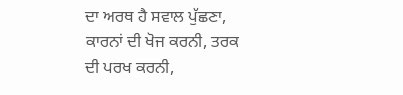ਦਾ ਅਰਥ ਹੈ ਸਵਾਲ ਪੁੱਛਣਾ, ਕਾਰਨਾਂ ਦੀ ਖੋਜ ਕਰਨੀ, ਤਰਕ ਦੀ ਪਰਖ ਕਰਨੀ,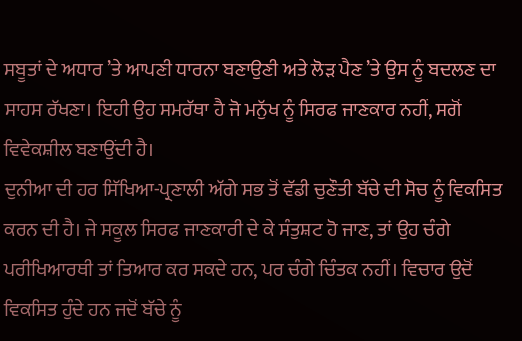ਸਬੂਤਾਂ ਦੇ ਅਧਾਰ ’ਤੇ ਆਪਣੀ ਧਾਰਨਾ ਬਣਾਉਣੀ ਅਤੇ ਲੋੜ ਪੈਣ ’ਤੇ ਉਸ ਨੂੰ ਬਦਲਣ ਦਾ ਸਾਹਸ ਰੱਖਣਾ। ਇਹੀ ਉਹ ਸਮਰੱਥਾ ਹੈ ਜੋ ਮਨੁੱਖ ਨੂੰ ਸਿਰਫ ਜਾਣਕਾਰ ਨਹੀਂ, ਸਗੋਂ ਵਿਵੇਕਸ਼ੀਲ ਬਣਾਉਂਦੀ ਹੈ।
ਦੁਨੀਆ ਦੀ ਹਰ ਸਿੱਖਿਆ-ਪ੍ਰਣਾਲੀ ਅੱਗੇ ਸਭ ਤੋਂ ਵੱਡੀ ਚੁਣੌਤੀ ਬੱਚੇ ਦੀ ਸੋਚ ਨੂੰ ਵਿਕਸਿਤ ਕਰਨ ਦੀ ਹੈ। ਜੇ ਸਕੂਲ ਸਿਰਫ ਜਾਣਕਾਰੀ ਦੇ ਕੇ ਸੰਤੁਸ਼ਟ ਹੋ ਜਾਣ, ਤਾਂ ਉਹ ਚੰਗੇ ਪਰੀਖਿਆਰਥੀ ਤਾਂ ਤਿਆਰ ਕਰ ਸਕਦੇ ਹਨ, ਪਰ ਚੰਗੇ ਚਿੰਤਕ ਨਹੀਂ। ਵਿਚਾਰ ਉਦੋਂ ਵਿਕਸਿਤ ਹੁੰਦੇ ਹਨ ਜਦੋਂ ਬੱਚੇ ਨੂੰ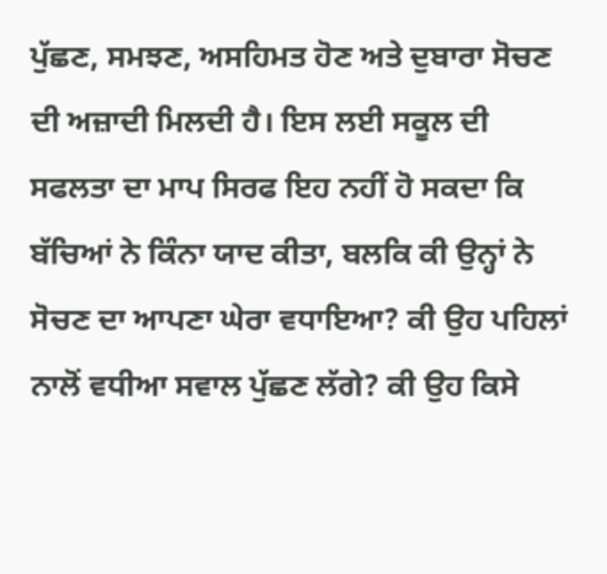ਪੁੱਛਣ, ਸਮਝਣ, ਅਸਹਿਮਤ ਹੋਣ ਅਤੇ ਦੁਬਾਰਾ ਸੋਚਣ ਦੀ ਅਜ਼ਾਦੀ ਮਿਲਦੀ ਹੈ। ਇਸ ਲਈ ਸਕੂਲ ਦੀ ਸਫਲਤਾ ਦਾ ਮਾਪ ਸਿਰਫ ਇਹ ਨਹੀਂ ਹੋ ਸਕਦਾ ਕਿ ਬੱਚਿਆਂ ਨੇ ਕਿੰਨਾ ਯਾਦ ਕੀਤਾ, ਬਲਕਿ ਕੀ ਉਨ੍ਹਾਂ ਨੇ ਸੋਚਣ ਦਾ ਆਪਣਾ ਘੇਰਾ ਵਧਾਇਆ? ਕੀ ਉਹ ਪਹਿਲਾਂ ਨਾਲੋਂ ਵਧੀਆ ਸਵਾਲ ਪੁੱਛਣ ਲੱਗੇ? ਕੀ ਉਹ ਕਿਸੇ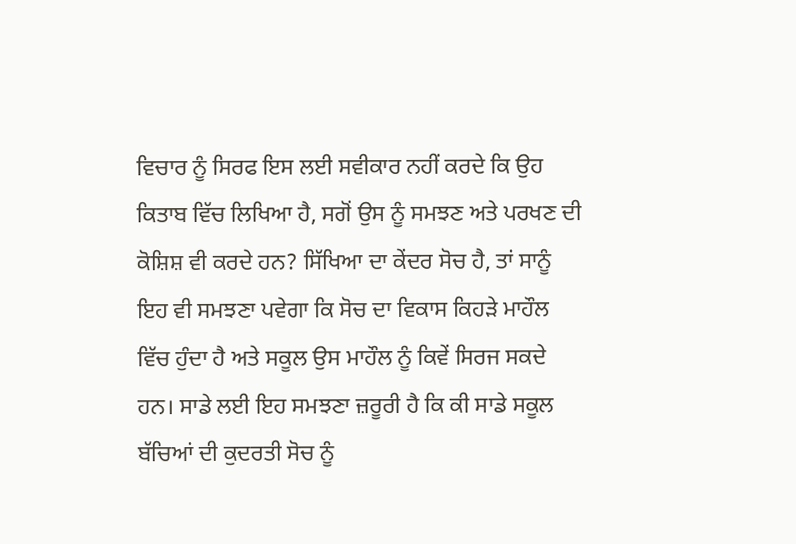ਵਿਚਾਰ ਨੂੰ ਸਿਰਫ ਇਸ ਲਈ ਸਵੀਕਾਰ ਨਹੀਂ ਕਰਦੇ ਕਿ ਉਹ ਕਿਤਾਬ ਵਿੱਚ ਲਿਖਿਆ ਹੈ, ਸਗੋਂ ਉਸ ਨੂੰ ਸਮਝਣ ਅਤੇ ਪਰਖਣ ਦੀ ਕੋਸ਼ਿਸ਼ ਵੀ ਕਰਦੇ ਹਨ? ਸਿੱਖਿਆ ਦਾ ਕੇਂਦਰ ਸੋਚ ਹੈ, ਤਾਂ ਸਾਨੂੰ ਇਹ ਵੀ ਸਮਝਣਾ ਪਵੇਗਾ ਕਿ ਸੋਚ ਦਾ ਵਿਕਾਸ ਕਿਹੜੇ ਮਾਹੌਲ ਵਿੱਚ ਹੁੰਦਾ ਹੈ ਅਤੇ ਸਕੂਲ ਉਸ ਮਾਹੌਲ ਨੂੰ ਕਿਵੇਂ ਸਿਰਜ ਸਕਦੇ ਹਨ। ਸਾਡੇ ਲਈ ਇਹ ਸਮਝਣਾ ਜ਼ਰੂਰੀ ਹੈ ਕਿ ਕੀ ਸਾਡੇ ਸਕੂਲ ਬੱਚਿਆਂ ਦੀ ਕੁਦਰਤੀ ਸੋਚ ਨੂੰ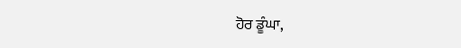ਹੋਰ ਡੂੰਘਾ,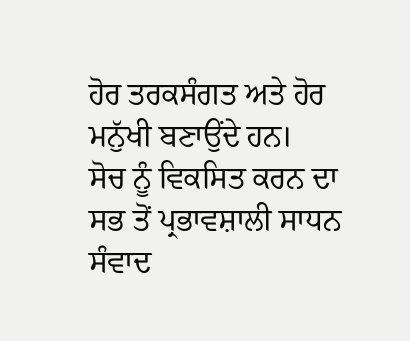ਹੋਰ ਤਰਕਸੰਗਤ ਅਤੇ ਹੋਰ ਮਨੁੱਖੀ ਬਣਾਉਂਦੇ ਹਨ।
ਸੋਚ ਨੂੰ ਵਿਕਸਿਤ ਕਰਨ ਦਾ ਸਭ ਤੋਂ ਪ੍ਰਭਾਵਸ਼ਾਲੀ ਸਾਧਨ ਸੰਵਾਦ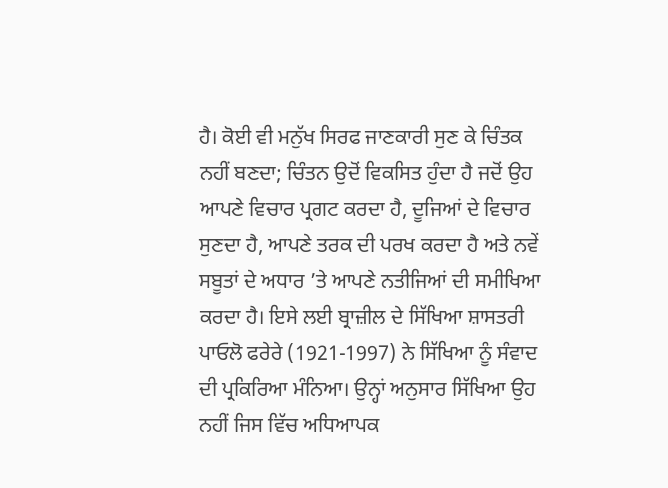ਹੈ। ਕੋਈ ਵੀ ਮਨੁੱਖ ਸਿਰਫ ਜਾਣਕਾਰੀ ਸੁਣ ਕੇ ਚਿੰਤਕ ਨਹੀਂ ਬਣਦਾ; ਚਿੰਤਨ ਉਦੋਂ ਵਿਕਸਿਤ ਹੁੰਦਾ ਹੈ ਜਦੋਂ ਉਹ ਆਪਣੇ ਵਿਚਾਰ ਪ੍ਰਗਟ ਕਰਦਾ ਹੈ, ਦੂਜਿਆਂ ਦੇ ਵਿਚਾਰ ਸੁਣਦਾ ਹੈ, ਆਪਣੇ ਤਰਕ ਦੀ ਪਰਖ ਕਰਦਾ ਹੈ ਅਤੇ ਨਵੇਂ ਸਬੂਤਾਂ ਦੇ ਅਧਾਰ ’ਤੇ ਆਪਣੇ ਨਤੀਜਿਆਂ ਦੀ ਸਮੀਖਿਆ ਕਰਦਾ ਹੈ। ਇਸੇ ਲਈ ਬ੍ਰਾਜ਼ੀਲ ਦੇ ਸਿੱਖਿਆ ਸ਼ਾਸਤਰੀ ਪਾਓਲੋ ਫਰੇਰੇ (1921-1997) ਨੇ ਸਿੱਖਿਆ ਨੂੰ ਸੰਵਾਦ ਦੀ ਪ੍ਰਕਿਰਿਆ ਮੰਨਿਆ। ਉਨ੍ਹਾਂ ਅਨੁਸਾਰ ਸਿੱਖਿਆ ਉਹ ਨਹੀਂ ਜਿਸ ਵਿੱਚ ਅਧਿਆਪਕ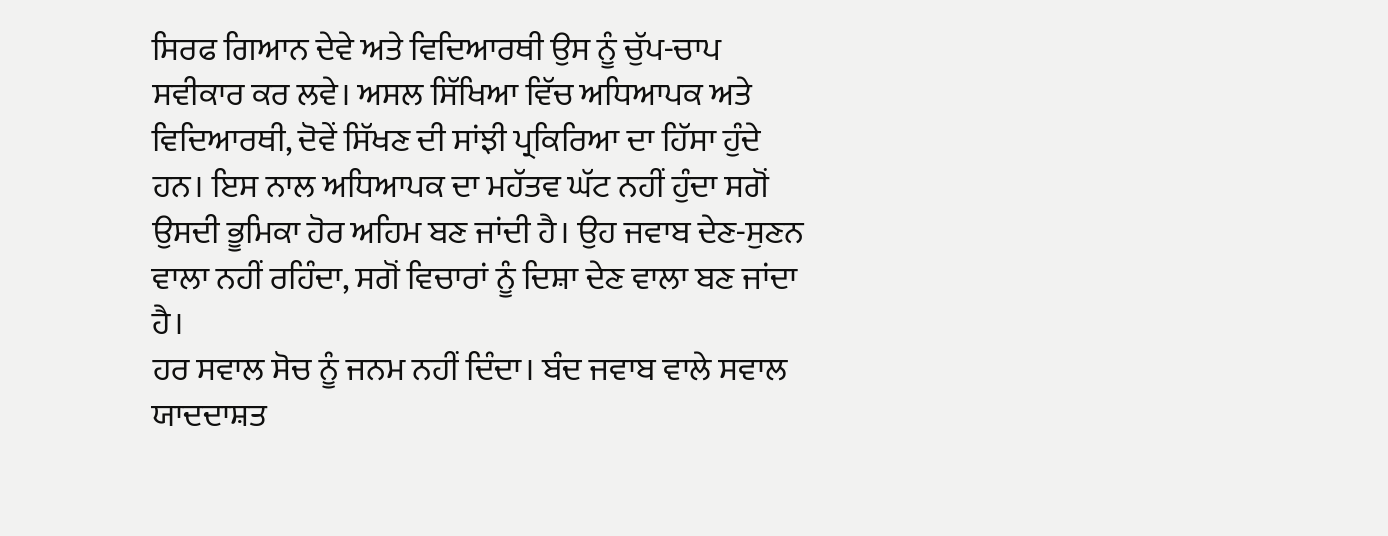ਸਿਰਫ ਗਿਆਨ ਦੇਵੇ ਅਤੇ ਵਿਦਿਆਰਥੀ ਉਸ ਨੂੰ ਚੁੱਪ-ਚਾਪ ਸਵੀਕਾਰ ਕਰ ਲਵੇ। ਅਸਲ ਸਿੱਖਿਆ ਵਿੱਚ ਅਧਿਆਪਕ ਅਤੇ ਵਿਦਿਆਰਥੀ, ਦੋਵੇਂ ਸਿੱਖਣ ਦੀ ਸਾਂਝੀ ਪ੍ਰਕਿਰਿਆ ਦਾ ਹਿੱਸਾ ਹੁੰਦੇ ਹਨ। ਇਸ ਨਾਲ ਅਧਿਆਪਕ ਦਾ ਮਹੱਤਵ ਘੱਟ ਨਹੀਂ ਹੁੰਦਾ ਸਗੋਂ ਉਸਦੀ ਭੂਮਿਕਾ ਹੋਰ ਅਹਿਮ ਬਣ ਜਾਂਦੀ ਹੈ। ਉਹ ਜਵਾਬ ਦੇਣ-ਸੁਣਨ ਵਾਲਾ ਨਹੀਂ ਰਹਿੰਦਾ, ਸਗੋਂ ਵਿਚਾਰਾਂ ਨੂੰ ਦਿਸ਼ਾ ਦੇਣ ਵਾਲਾ ਬਣ ਜਾਂਦਾ ਹੈ।
ਹਰ ਸਵਾਲ ਸੋਚ ਨੂੰ ਜਨਮ ਨਹੀਂ ਦਿੰਦਾ। ਬੰਦ ਜਵਾਬ ਵਾਲੇ ਸਵਾਲ ਯਾਦਦਾਸ਼ਤ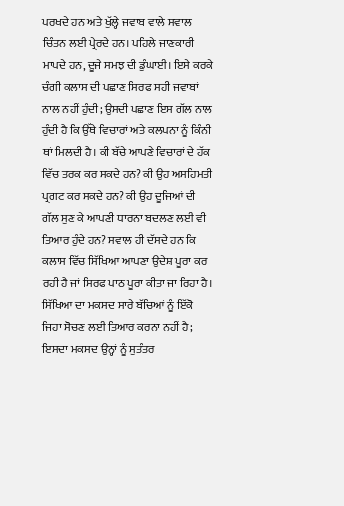ਪਰਖਦੇ ਹਨ ਅਤੇ ਖੁੱਲ੍ਹੇ ਜਵਾਬ ਵਾਲੇ ਸਵਾਲ ਚਿੰਤਨ ਲਈ ਪ੍ਰੇਰਦੇ ਹਨ। ਪਹਿਲੇ ਜਾਣਕਾਰੀ ਮਾਪਦੇ ਹਨ, ਦੂਜੇ ਸਮਝ ਦੀ ਡੁੰਘਾਈ। ਇਸੇ ਕਰਕੇ ਚੰਗੀ ਕਲਾਸ ਦੀ ਪਛਾਣ ਸਿਰਫ ਸਹੀ ਜਵਾਬਾਂ ਨਾਲ ਨਹੀਂ ਹੁੰਦੀ; ਉਸਦੀ ਪਛਾਣ ਇਸ ਗੱਲ ਨਾਲ ਹੁੰਦੀ ਹੈ ਕਿ ਉੱਥੇ ਵਿਚਾਰਾਂ ਅਤੇ ਕਲਪਨਾ ਨੂੰ ਕਿੰਨੀ ਥਾਂ ਮਿਲਦੀ ਹੈ। ਕੀ ਬੱਚੇ ਆਪਣੇ ਵਿਚਾਰਾਂ ਦੇ ਹੱਕ ਵਿੱਚ ਤਰਕ ਕਰ ਸਕਦੇ ਹਨ? ਕੀ ਉਹ ਅਸਹਿਮਤੀ ਪ੍ਰਗਟ ਕਰ ਸਕਦੇ ਹਨ? ਕੀ ਉਹ ਦੂਜਿਆਂ ਦੀ ਗੱਲ ਸੁਣ ਕੇ ਆਪਣੀ ਧਾਰਨਾ ਬਦਲਣ ਲਈ ਵੀ ਤਿਆਰ ਹੁੰਦੇ ਹਨ? ਸਵਾਲ ਹੀ ਦੱਸਦੇ ਹਨ ਕਿ ਕਲਾਸ ਵਿੱਚ ਸਿੱਖਿਆ ਆਪਣਾ ਉਦੇਸ਼ ਪੂਰਾ ਕਰ ਰਹੀ ਹੈ ਜਾਂ ਸਿਰਫ ਪਾਠ ਪੂਰਾ ਕੀਤਾ ਜਾ ਰਿਹਾ ਹੈ।
ਸਿੱਖਿਆ ਦਾ ਮਕਸਦ ਸਾਰੇ ਬੱਚਿਆਂ ਨੂੰ ਇੱਕੋ ਜਿਹਾ ਸੋਚਣ ਲਈ ਤਿਆਰ ਕਰਨਾ ਨਹੀਂ ਹੈ; ਇਸਦਾ ਮਕਸਦ ਉਨ੍ਹਾਂ ਨੂੰ ਸੁਤੰਤਰ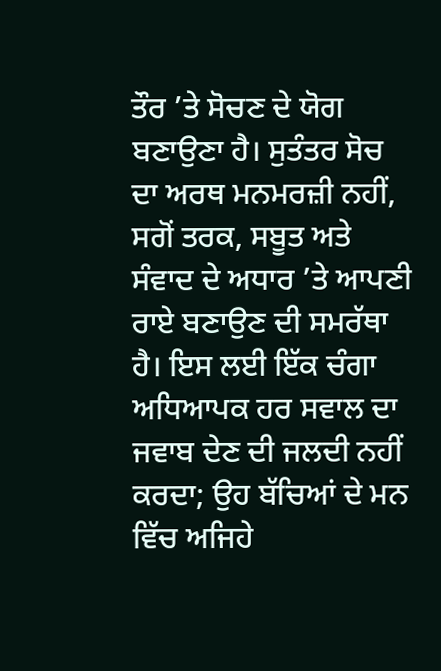ਤੌਰ ’ਤੇ ਸੋਚਣ ਦੇ ਯੋਗ ਬਣਾਉਣਾ ਹੈ। ਸੁਤੰਤਰ ਸੋਚ ਦਾ ਅਰਥ ਮਨਮਰਜ਼ੀ ਨਹੀਂ, ਸਗੋਂ ਤਰਕ, ਸਬੂਤ ਅਤੇ ਸੰਵਾਦ ਦੇ ਅਧਾਰ ’ਤੇ ਆਪਣੀ ਰਾਏ ਬਣਾਉਣ ਦੀ ਸਮਰੱਥਾ ਹੈ। ਇਸ ਲਈ ਇੱਕ ਚੰਗਾ ਅਧਿਆਪਕ ਹਰ ਸਵਾਲ ਦਾ ਜਵਾਬ ਦੇਣ ਦੀ ਜਲਦੀ ਨਹੀਂ ਕਰਦਾ; ਉਹ ਬੱਚਿਆਂ ਦੇ ਮਨ ਵਿੱਚ ਅਜਿਹੇ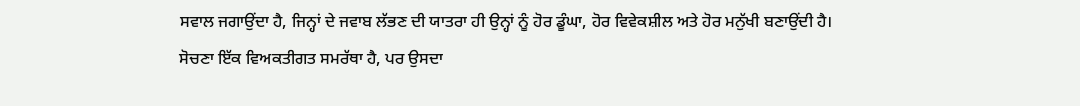ਸਵਾਲ ਜਗਾਉਂਦਾ ਹੈ, ਜਿਨ੍ਹਾਂ ਦੇ ਜਵਾਬ ਲੱਭਣ ਦੀ ਯਾਤਰਾ ਹੀ ਉਨ੍ਹਾਂ ਨੂੰ ਹੋਰ ਡੂੰਘਾ, ਹੋਰ ਵਿਵੇਕਸ਼ੀਲ ਅਤੇ ਹੋਰ ਮਨੁੱਖੀ ਬਣਾਉਂਦੀ ਹੈ।
ਸੋਚਣਾ ਇੱਕ ਵਿਅਕਤੀਗਤ ਸਮਰੱਥਾ ਹੈ, ਪਰ ਉਸਦਾ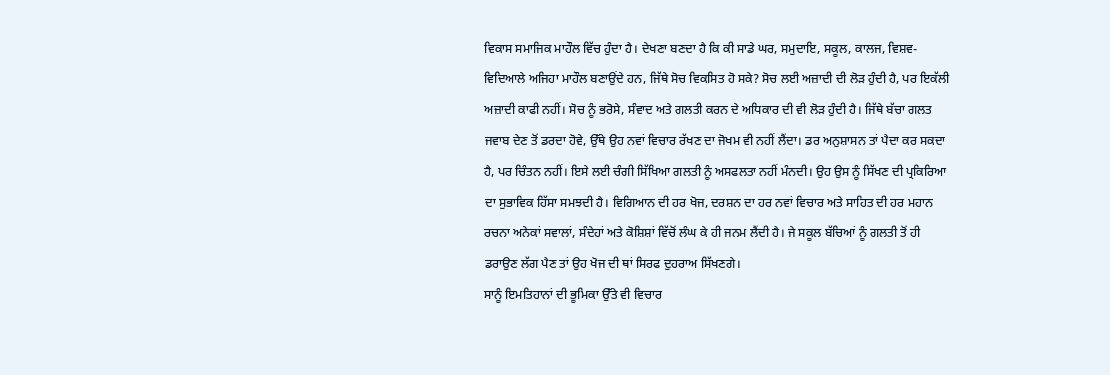ਵਿਕਾਸ ਸਮਾਜਿਕ ਮਾਹੌਲ ਵਿੱਚ ਹੁੰਦਾ ਹੈ। ਦੇਖਣਾ ਬਣਦਾ ਹੈ ਕਿ ਕੀ ਸਾਡੇ ਘਰ, ਸਮੁਦਾਇ, ਸਕੂਲ, ਕਾਲਜ, ਵਿਸ਼ਵ-ਵਿਦਿਆਲੇ ਅਜਿਹਾ ਮਾਹੌਲ ਬਣਾਉਂਦੇ ਹਨ, ਜਿੱਥੇ ਸੋਚ ਵਿਕਸਿਤ ਹੋ ਸਕੇ? ਸੋਚ ਲਈ ਅਜ਼ਾਦੀ ਦੀ ਲੋੜ ਹੁੰਦੀ ਹੈ, ਪਰ ਇਕੱਲੀ ਅਜ਼ਾਦੀ ਕਾਫੀ ਨਹੀਂ। ਸੋਚ ਨੂੰ ਭਰੋਸੇ, ਸੰਵਾਦ ਅਤੇ ਗਲਤੀ ਕਰਨ ਦੇ ਅਧਿਕਾਰ ਦੀ ਵੀ ਲੋੜ ਹੁੰਦੀ ਹੈ। ਜਿੱਥੇ ਬੱਚਾ ਗਲਤ ਜਵਾਬ ਦੇਣ ਤੋਂ ਡਰਦਾ ਹੋਵੇ, ਉੱਥੇ ਉਹ ਨਵਾਂ ਵਿਚਾਰ ਰੱਖਣ ਦਾ ਜੋਖਮ ਵੀ ਨਹੀਂ ਲੈਂਦਾ। ਡਰ ਅਨੁਸ਼ਾਸਨ ਤਾਂ ਪੈਦਾ ਕਰ ਸਕਦਾ ਹੈ, ਪਰ ਚਿੰਤਨ ਨਹੀਂ। ਇਸੇ ਲਈ ਚੰਗੀ ਸਿੱਖਿਆ ਗਲਤੀ ਨੂੰ ਅਸਫਲਤਾ ਨਹੀਂ ਮੰਨਦੀ। ਉਹ ਉਸ ਨੂੰ ਸਿੱਖਣ ਦੀ ਪ੍ਰਕਿਰਿਆ ਦਾ ਸੁਭਾਵਿਕ ਹਿੱਸਾ ਸਮਝਦੀ ਹੈ। ਵਿਗਿਆਨ ਦੀ ਹਰ ਖੋਜ, ਦਰਸ਼ਨ ਦਾ ਹਰ ਨਵਾਂ ਵਿਚਾਰ ਅਤੇ ਸਾਹਿਤ ਦੀ ਹਰ ਮਹਾਨ ਰਚਨਾ ਅਨੇਕਾਂ ਸਵਾਲਾਂ, ਸੰਦੇਹਾਂ ਅਤੇ ਕੋਸ਼ਿਸ਼ਾਂ ਵਿੱਚੋਂ ਲੰਘ ਕੇ ਹੀ ਜਨਮ ਲੈਂਦੀ ਹੈ। ਜੇ ਸਕੂਲ ਬੱਚਿਆਂ ਨੂੰ ਗਲਤੀ ਤੋਂ ਹੀ ਡਰਾਉਣ ਲੱਗ ਪੈਣ ਤਾਂ ਉਹ ਖੋਜ ਦੀ ਥਾਂ ਸਿਰਫ ਦੁਹਰਾਅ ਸਿੱਖਣਗੇ।
ਸਾਨੂੰ ਇਮਤਿਹਾਨਾਂ ਦੀ ਭੂਮਿਕਾ ਉੱਤੇ ਵੀ ਵਿਚਾਰ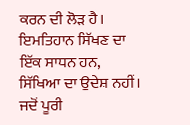ਕਰਨ ਦੀ ਲੋੜ ਹੈ। ਇਮਤਿਹਾਨ ਸਿੱਖਣ ਦਾ ਇੱਕ ਸਾਧਨ ਹਨ, ਸਿੱਖਿਆ ਦਾ ਉਦੇਸ਼ ਨਹੀਂ। ਜਦੋਂ ਪੂਰੀ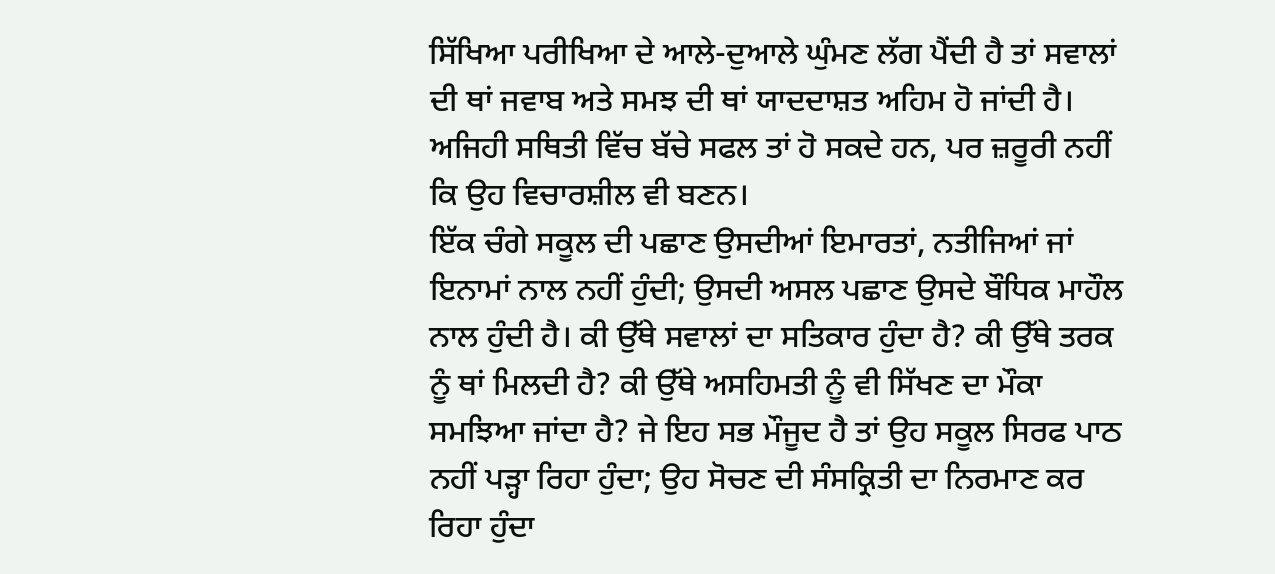ਸਿੱਖਿਆ ਪਰੀਖਿਆ ਦੇ ਆਲੇ-ਦੁਆਲੇ ਘੁੰਮਣ ਲੱਗ ਪੈਂਦੀ ਹੈ ਤਾਂ ਸਵਾਲਾਂ ਦੀ ਥਾਂ ਜਵਾਬ ਅਤੇ ਸਮਝ ਦੀ ਥਾਂ ਯਾਦਦਾਸ਼ਤ ਅਹਿਮ ਹੋ ਜਾਂਦੀ ਹੈ। ਅਜਿਹੀ ਸਥਿਤੀ ਵਿੱਚ ਬੱਚੇ ਸਫਲ ਤਾਂ ਹੋ ਸਕਦੇ ਹਨ, ਪਰ ਜ਼ਰੂਰੀ ਨਹੀਂ ਕਿ ਉਹ ਵਿਚਾਰਸ਼ੀਲ ਵੀ ਬਣਨ।
ਇੱਕ ਚੰਗੇ ਸਕੂਲ ਦੀ ਪਛਾਣ ਉਸਦੀਆਂ ਇਮਾਰਤਾਂ, ਨਤੀਜਿਆਂ ਜਾਂ ਇਨਾਮਾਂ ਨਾਲ ਨਹੀਂ ਹੁੰਦੀ; ਉਸਦੀ ਅਸਲ ਪਛਾਣ ਉਸਦੇ ਬੌਧਿਕ ਮਾਹੌਲ ਨਾਲ ਹੁੰਦੀ ਹੈ। ਕੀ ਉੱਥੇ ਸਵਾਲਾਂ ਦਾ ਸਤਿਕਾਰ ਹੁੰਦਾ ਹੈ? ਕੀ ਉੱਥੇ ਤਰਕ ਨੂੰ ਥਾਂ ਮਿਲਦੀ ਹੈ? ਕੀ ਉੱਥੇ ਅਸਹਿਮਤੀ ਨੂੰ ਵੀ ਸਿੱਖਣ ਦਾ ਮੌਕਾ ਸਮਝਿਆ ਜਾਂਦਾ ਹੈ? ਜੇ ਇਹ ਸਭ ਮੌਜੂਦ ਹੈ ਤਾਂ ਉਹ ਸਕੂਲ ਸਿਰਫ ਪਾਠ ਨਹੀਂ ਪੜ੍ਹਾ ਰਿਹਾ ਹੁੰਦਾ; ਉਹ ਸੋਚਣ ਦੀ ਸੰਸਕ੍ਰਿਤੀ ਦਾ ਨਿਰਮਾਣ ਕਰ ਰਿਹਾ ਹੁੰਦਾ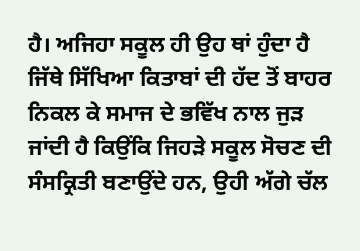ਹੈ। ਅਜਿਹਾ ਸਕੂਲ ਹੀ ਉਹ ਥਾਂ ਹੁੰਦਾ ਹੈ ਜਿੱਥੇ ਸਿੱਖਿਆ ਕਿਤਾਬਾਂ ਦੀ ਹੱਦ ਤੋਂ ਬਾਹਰ ਨਿਕਲ ਕੇ ਸਮਾਜ ਦੇ ਭਵਿੱਖ ਨਾਲ ਜੁੜ ਜਾਂਦੀ ਹੈ ਕਿਉਂਕਿ ਜਿਹੜੇ ਸਕੂਲ ਸੋਚਣ ਦੀ ਸੰਸਕ੍ਰਿਤੀ ਬਣਾਉਂਦੇ ਹਨ, ਉਹੀ ਅੱਗੇ ਚੱਲ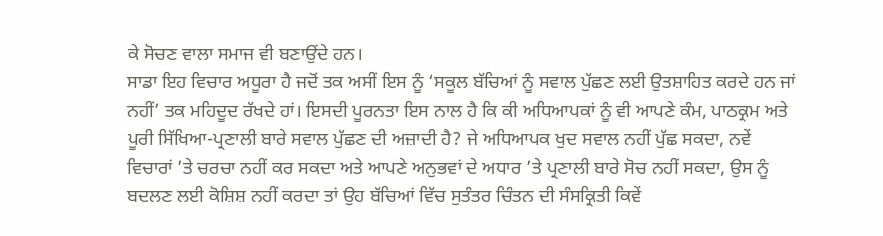ਕੇ ਸੋਚਣ ਵਾਲਾ ਸਮਾਜ ਵੀ ਬਣਾਉਂਦੇ ਹਨ।
ਸਾਡਾ ਇਹ ਵਿਚਾਰ ਅਧੂਰਾ ਹੈ ਜਦੋਂ ਤਕ ਅਸੀਂ ਇਸ ਨੂੰ ‘ਸਕੂਲ ਬੱਚਿਆਂ ਨੂੰ ਸਵਾਲ ਪੁੱਛਣ ਲਈ ਉਤਸ਼ਾਹਿਤ ਕਰਦੇ ਹਨ ਜਾਂ ਨਹੀਂ’ ਤਕ ਮਹਿਦੂਦ ਰੱਖਦੇ ਹਾਂ। ਇਸਦੀ ਪੂਰਨਤਾ ਇਸ ਨਾਲ ਹੈ ਕਿ ਕੀ ਅਧਿਆਪਕਾਂ ਨੂੰ ਵੀ ਆਪਣੇ ਕੰਮ, ਪਾਠਕ੍ਰਮ ਅਤੇ ਪੂਰੀ ਸਿੱਖਿਆ-ਪ੍ਰਣਾਲੀ ਬਾਰੇ ਸਵਾਲ ਪੁੱਛਣ ਦੀ ਅਜ਼ਾਦੀ ਹੈ? ਜੇ ਅਧਿਆਪਕ ਖੁਦ ਸਵਾਲ ਨਹੀਂ ਪੁੱਛ ਸਕਦਾ, ਨਵੇਂ ਵਿਚਾਰਾਂ ’ਤੇ ਚਰਚਾ ਨਹੀਂ ਕਰ ਸਕਦਾ ਅਤੇ ਆਪਣੇ ਅਨੁਭਵਾਂ ਦੇ ਅਧਾਰ ’ਤੇ ਪ੍ਰਣਾਲੀ ਬਾਰੇ ਸੋਚ ਨਹੀਂ ਸਕਦਾ, ਉਸ ਨੂੰ ਬਦਲਣ ਲਈ ਕੋਸ਼ਿਸ਼ ਨਹੀਂ ਕਰਦਾ ਤਾਂ ਉਹ ਬੱਚਿਆਂ ਵਿੱਚ ਸੁਤੰਤਰ ਚਿੰਤਨ ਦੀ ਸੰਸਕ੍ਰਿਤੀ ਕਿਵੇਂ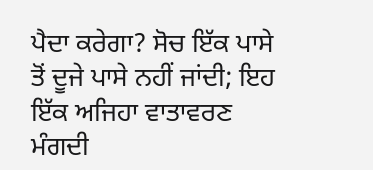ਪੈਦਾ ਕਰੇਗਾ? ਸੋਚ ਇੱਕ ਪਾਸੇ ਤੋਂ ਦੂਜੇ ਪਾਸੇ ਨਹੀਂ ਜਾਂਦੀ; ਇਹ ਇੱਕ ਅਜਿਹਾ ਵਾਤਾਵਰਣ ਮੰਗਦੀ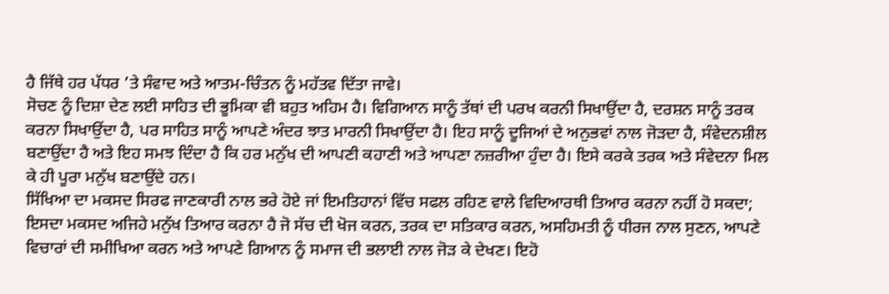ਹੈ ਜਿੱਥੇ ਹਰ ਪੱਧਰ ’ਤੇ ਸੰਵਾਦ ਅਤੇ ਆਤਮ-ਚਿੰਤਨ ਨੂੰ ਮਹੱਤਵ ਦਿੱਤਾ ਜਾਵੇ।
ਸੋਚਣ ਨੂੰ ਦਿਸ਼ਾ ਦੇਣ ਲਈ ਸਾਹਿਤ ਦੀ ਭੂਮਿਕਾ ਵੀ ਬਹੁਤ ਅਹਿਮ ਹੈ। ਵਿਗਿਆਨ ਸਾਨੂੰ ਤੱਥਾਂ ਦੀ ਪਰਖ ਕਰਨੀ ਸਿਖਾਉਂਦਾ ਹੈ, ਦਰਸ਼ਨ ਸਾਨੂੰ ਤਰਕ ਕਰਨਾ ਸਿਖਾਉਂਦਾ ਹੈ, ਪਰ ਸਾਹਿਤ ਸਾਨੂੰ ਆਪਣੇ ਅੰਦਰ ਝਾਤ ਮਾਰਨੀ ਸਿਖਾਉਂਦਾ ਹੈ। ਇਹ ਸਾਨੂੰ ਦੂਜਿਆਂ ਦੇ ਅਨੁਭਵਾਂ ਨਾਲ ਜੋੜਦਾ ਹੈ, ਸੰਵੇਦਨਸ਼ੀਲ ਬਣਾਉਂਦਾ ਹੈ ਅਤੇ ਇਹ ਸਮਝ ਦਿੰਦਾ ਹੈ ਕਿ ਹਰ ਮਨੁੱਖ ਦੀ ਆਪਣੀ ਕਹਾਣੀ ਅਤੇ ਆਪਣਾ ਨਜ਼ਰੀਆ ਹੁੰਦਾ ਹੈ। ਇਸੇ ਕਰਕੇ ਤਰਕ ਅਤੇ ਸੰਵੇਦਨਾ ਮਿਲ ਕੇ ਹੀ ਪੂਰਾ ਮਨੁੱਖ ਬਣਾਉਂਦੇ ਹਨ।
ਸਿੱਖਿਆ ਦਾ ਮਕਸਦ ਸਿਰਫ ਜਾਣਕਾਰੀ ਨਾਲ ਭਰੇ ਹੋਏ ਜਾਂ ਇਮਤਿਹਾਨਾਂ ਵਿੱਚ ਸਫਲ ਰਹਿਣ ਵਾਲੇ ਵਿਦਿਆਰਥੀ ਤਿਆਰ ਕਰਨਾ ਨਹੀਂ ਹੋ ਸਕਦਾ; ਇਸਦਾ ਮਕਸਦ ਅਜਿਹੇ ਮਨੁੱਖ ਤਿਆਰ ਕਰਨਾ ਹੈ ਜੋ ਸੱਚ ਦੀ ਖੋਜ ਕਰਨ, ਤਰਕ ਦਾ ਸਤਿਕਾਰ ਕਰਨ, ਅਸਹਿਮਤੀ ਨੂੰ ਧੀਰਜ ਨਾਲ ਸੁਣਨ, ਆਪਣੇ ਵਿਚਾਰਾਂ ਦੀ ਸਮੀਖਿਆ ਕਰਨ ਅਤੇ ਆਪਣੇ ਗਿਆਨ ਨੂੰ ਸਮਾਜ ਦੀ ਭਲਾਈ ਨਾਲ ਜੋੜ ਕੇ ਦੇਖਣ। ਇਹੋ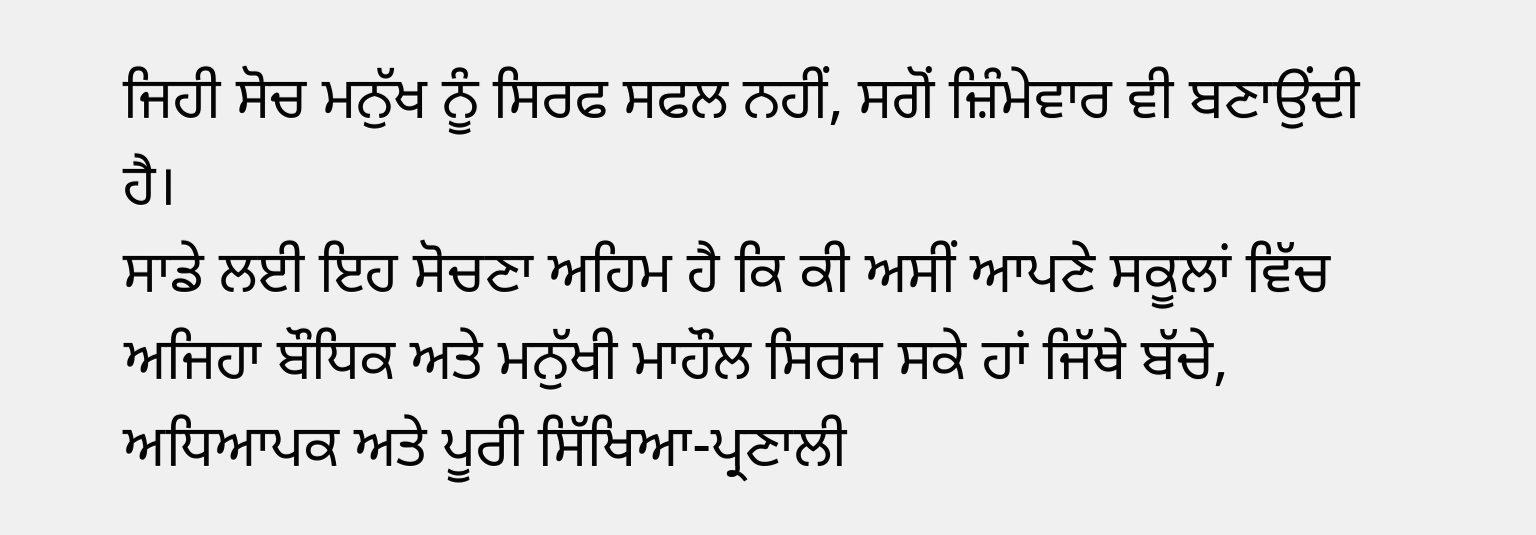ਜਿਹੀ ਸੋਚ ਮਨੁੱਖ ਨੂੰ ਸਿਰਫ ਸਫਲ ਨਹੀਂ, ਸਗੋਂ ਜ਼ਿੰਮੇਵਾਰ ਵੀ ਬਣਾਉਂਦੀ ਹੈ।
ਸਾਡੇ ਲਈ ਇਹ ਸੋਚਣਾ ਅਹਿਮ ਹੈ ਕਿ ਕੀ ਅਸੀਂ ਆਪਣੇ ਸਕੂਲਾਂ ਵਿੱਚ ਅਜਿਹਾ ਬੌਧਿਕ ਅਤੇ ਮਨੁੱਖੀ ਮਾਹੌਲ ਸਿਰਜ ਸਕੇ ਹਾਂ ਜਿੱਥੇ ਬੱਚੇ, ਅਧਿਆਪਕ ਅਤੇ ਪੂਰੀ ਸਿੱਖਿਆ-ਪ੍ਰਣਾਲੀ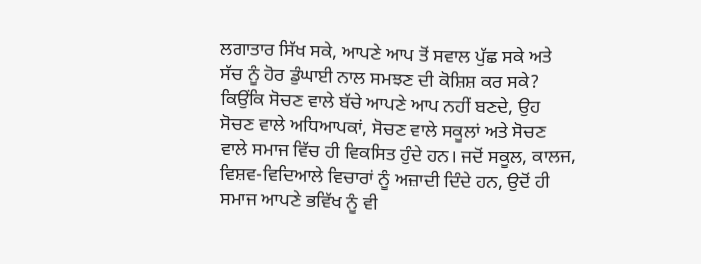ਲਗਾਤਾਰ ਸਿੱਖ ਸਕੇ, ਆਪਣੇ ਆਪ ਤੋਂ ਸਵਾਲ ਪੁੱਛ ਸਕੇ ਅਤੇ ਸੱਚ ਨੂੰ ਹੋਰ ਡੁੰਘਾਈ ਨਾਲ ਸਮਝਣ ਦੀ ਕੋਸ਼ਿਸ਼ ਕਰ ਸਕੇ? ਕਿਉਂਕਿ ਸੋਚਣ ਵਾਲੇ ਬੱਚੇ ਆਪਣੇ ਆਪ ਨਹੀਂ ਬਣਦੇ, ਉਹ ਸੋਚਣ ਵਾਲੇ ਅਧਿਆਪਕਾਂ, ਸੋਚਣ ਵਾਲੇ ਸਕੂਲਾਂ ਅਤੇ ਸੋਚਣ ਵਾਲੇ ਸਮਾਜ ਵਿੱਚ ਹੀ ਵਿਕਸਿਤ ਹੁੰਦੇ ਹਨ। ਜਦੋਂ ਸਕੂਲ, ਕਾਲਜ, ਵਿਸ਼ਵ-ਵਿਦਿਆਲੇ ਵਿਚਾਰਾਂ ਨੂੰ ਅਜ਼ਾਦੀ ਦਿੰਦੇ ਹਨ, ਉਦੋਂ ਹੀ ਸਮਾਜ ਆਪਣੇ ਭਵਿੱਖ ਨੂੰ ਵੀ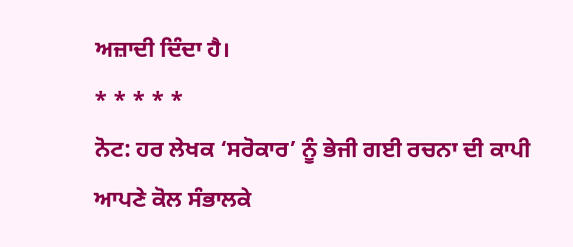ਅਜ਼ਾਦੀ ਦਿੰਦਾ ਹੈ।
* * * * *
ਨੋਟ: ਹਰ ਲੇਖਕ ‘ਸਰੋਕਾਰ’ ਨੂੰ ਭੇਜੀ ਗਈ ਰਚਨਾ ਦੀ ਕਾਪੀ ਆਪਣੇ ਕੋਲ ਸੰਭਾਲਕੇ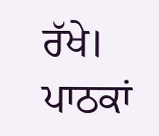ਰੱਖੇ।
ਪਾਠਕਾਂ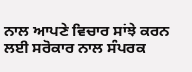ਨਾਲ ਆਪਣੇ ਵਿਚਾਰ ਸਾਂਝੇ ਕਰਨ ਲਈ ਸਰੋਕਾਰ ਨਾਲ ਸੰਪਰਕ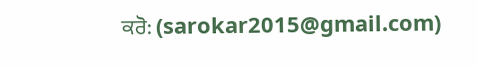ਕਰੋ: (sarokar2015@gmail.com)